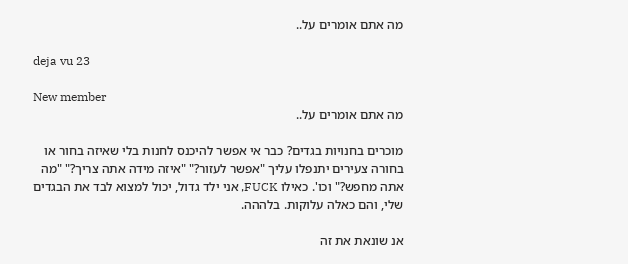מה אתם אומרים על..

deja vu 23

New member
מה אתם אומרים על..

מוכרים בחנויות בגדים? כבר אי אפשר להיכנס לחנות בלי שאיזה בחור או בחורה צעירים יתנפלו עליך "אפשר לעזור?" "איזה מידה אתה צריך?" "מה אתה מחפש?" וכו'. כאילו FUCK, אני ילד גדול, יכול למצוא לבד את הבגדים שלי, והם כאלה עלוקות. בלההה.

אנ שונאת את זה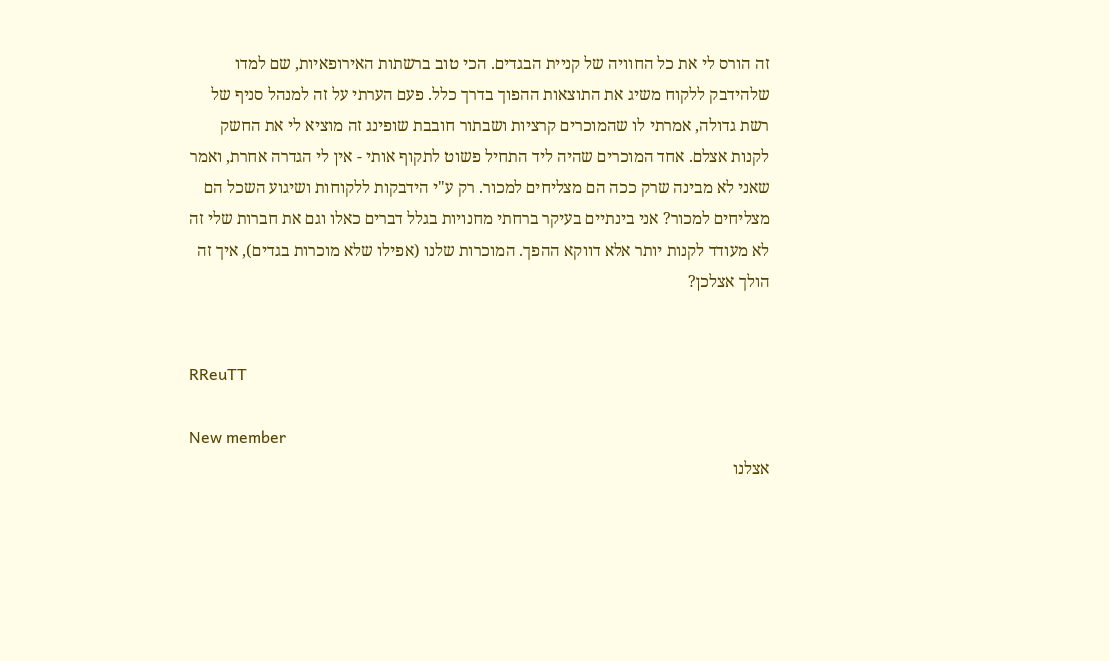זה הורס לי את כל החוויה של קניית הבגדים. הכי טוב ברשתות האירופאיות, שם למדו שלהידבק ללקוח משיג את התוצאות ההפוך בדרך כלל. פעם הערתי על זה למנהל סניף של רשת גדולה, אמרתי לו שהמוכרים קרציות ושבתור חובבת שופינג זה מוציא לי את החשק לקנות אצלם. אחד המוכרים שהיה ליד התחיל פשוט לתקוף אותי - אין לי הגדרה אחרת, ואמר שאני לא מבינה שרק ככה הם מצליחים למכור. רק ע"י הידבקות ללקוחות ושיגוע השכל הם מצליחים למכור? אני בינתיים בעיקר ברחתי מחנויות בגלל דברים כאלו וגם את חברות שלי זה לא מעודד לקנות יותר אלא דווקא ההפך. המוכרות שלנו (אפילו שלא מוכרות בגדים), איך זה הולך אצלכן?


RReuTT

New member
אצלנו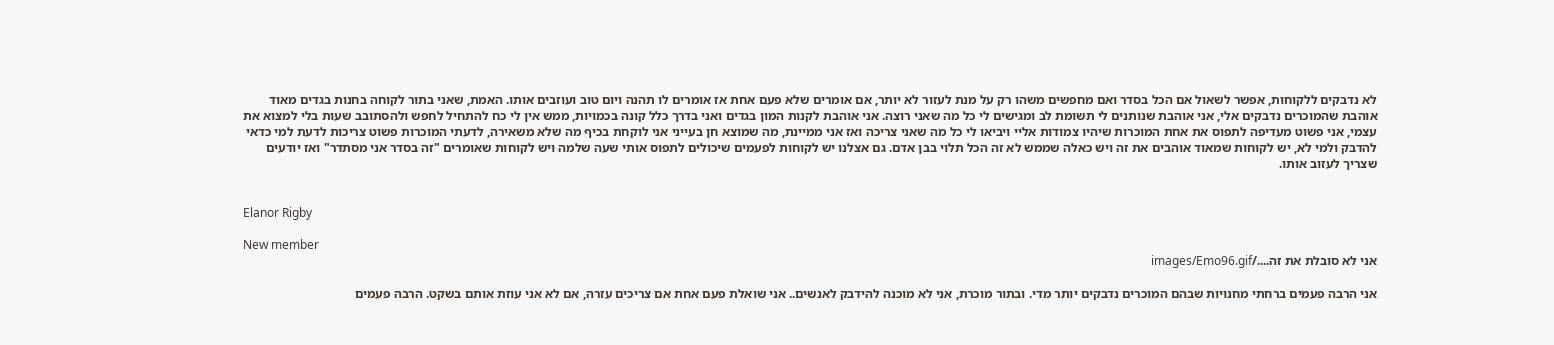לא נדבקים ללקוחות, אפשר לשאול אם הכל בסדר ואם מחפשים משהו רק על מנת לעזור לא יותר, אם אומרים שלא פעם אחת אז אומרים לו תהנה ויום טוב ועוזבים אותו. האמת, שאני בתור לקוחה בחנות בגדים מאוד אוהבת שהמוכרים נדבקים אלי, אני אוהבת שנותנים לי תשומת לב ומגישים לי כל מה שאני רוצה. אני אוהבת לקנות המון בגדים ואני בדרך כלל קונה בכמויות, ממש אין לי כח להתחיל לחפש ולהסתובב שעות בלי למצוא את עצמי, אני פשוט מעדיפה לתפוס את אחת המוכרות שיהיו צמודות אליי ויביאו לי כל מה שאני צריכה ואז אני ממיינת, מה שמוצא חן בעייני אני לוקחת בכיף מה שלא משאירה, לדעתי המוכרות פשוט צריכות לדעת למי כדאי להדבק ולמי לא, יש לקוחות שמאוד אוהבים את זה ויש כאלה שממש לא זה הכל תלוי בבן אדם. גם אצלנו יש לקוחות לפעמים שיכולים לתפוס אותי שעה שלמה ויש לקוחות שאומרים "זה בסדר אני מסתדר" ואז יודעים שצריך לעזוב אותו.


Elanor Rigby

New member
אני לא סובלת את זה..../images/Emo96.gif

אני הרבה פעמים ברחתי מחנויות שבהם המוכרים נדבקים יותר מדי. ובתור מוכרת, אני לא מוכנה להידבק לאנשים.. אני שואלת פעם אחת אם צריכים עזרה, אם לא אני עוזת אותם בשקט. הרבה פעמים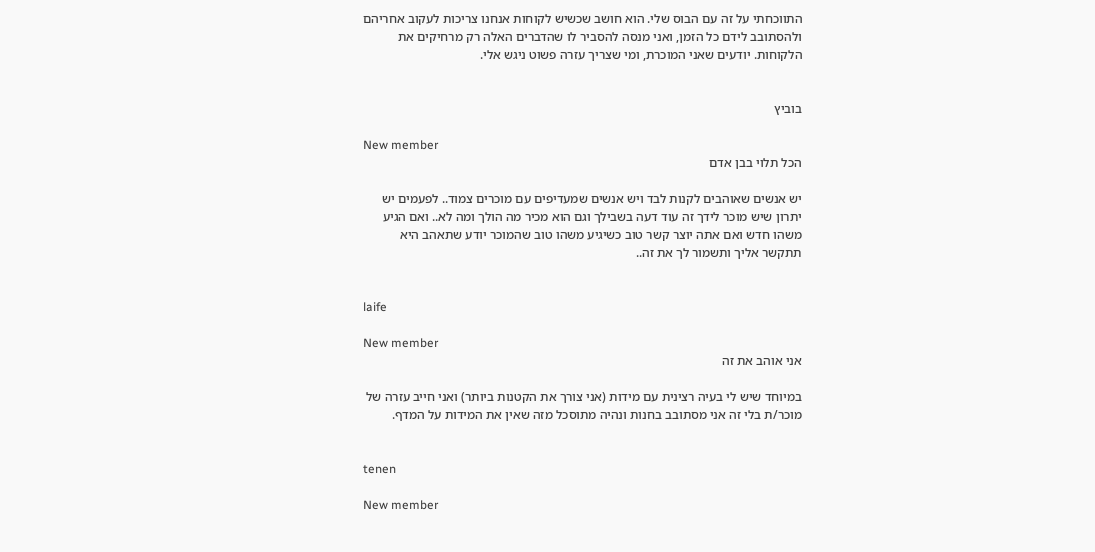התווכחתי על זה עם הבוס שלי. הוא חושב שכשיש לקוחות אנחנו צריכות לעקוב אחריהם ולהסתובב לידם כל הזמן, ואני מנסה להסביר לו שהדברים האלה רק מרחיקים את הלקוחות. יודעים שאני המוכרת, ומי שצריך עזרה פשוט ניגש אלי.


בוביץ

New member
הכל תלוי בבן אדם

יש אנשים שאוהבים לקנות לבד ויש אנשים שמעדיפים עם מוכרים צמוד.. לפעמים יש יתרון שיש מוכר לידך זה עוד דעה בשבילך וגם הוא מכיר מה הולך ומה לא.. ואם הגיע משהו חדש ואם אתה יוצר קשר טוב כשיגיע משהו טוב שהמוכר יודע שתאהב היא תתקשר אליך ותשמור לך את זה..


laife

New member
אני אוהב את זה

במיוחד שיש לי בעיה רצינית עם מידות (אני צורך את הקטנות ביותר) ואני חייב עזרה של מוכר/ת בלי זה אני מסתובב בחנות ונהיה מתוסכל מזה שאין את המידות על המדף.


tenen

New member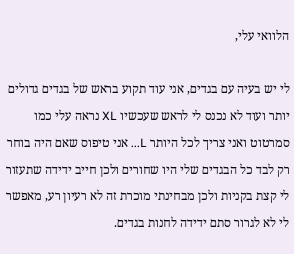הלוואי עלי,

לי יש בעיה עם בגדים, אני עוד תקוע בראש של בגדים גדולים יותר ועוד לא נכנס לי לראש שעכשיו XL נראה עלי כמו סמרטוט ואני צריך לכל היותר L... אני טיפוס שאם היה בוחר רק לבד כל הבגדים שלי היו שחורים ולכן חייב ידידה שתעזור לי קצת בקניות ולכן מבחינתי מוכרת זה לא רעיון רע, מאפשר לי לא לגרור סתם ידידה לחנות בגדים.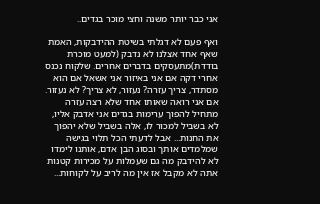אני כבר יותר משנה וחצי מוכר בגדים..

ואף פעם לא דגלתי בשיטת ההידבקות, האמת שאף אחד אצלנו לא נדבק (למעט מוכרת בודדת)מתעסקים בדברים אחרים. שלקוח נכנס אחרי דקה אם אני באיזור אני אשאל אם הוא מסתדר, צריך עזרה? נעזור, לא צריך? לא נעזור. אם אני רואה שאותו אחד שלא רצה עזרה מתחיל להפוך ערימות בגדים אני אדבק אליו, לא בשביל למכור לו, אלה בשביל שלא יהפוך את החנות... אבל לדעתי הכל תלוי בגישה שמלמדים אותך ובסוג הבן אדם, אותנו לימדו לא להידבק מה גם שעמלות על מכירות קטנות אתה לא מקבל אז אין מה לריב על לקוחות...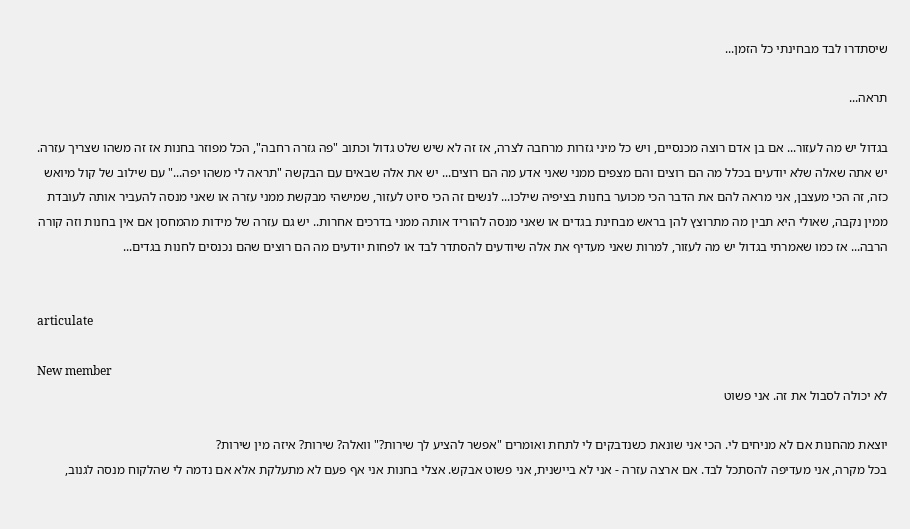שיסתדרו לבד מבחינתי כל הזמן...

תראה...

בגדול יש מה לעזור... אם בן אדם רוצה מכנסיים, ויש כל מיני גזרות מרחבה לצרה, אז זה לא שיש שלט גדול וכתוב "פה גזרה רחבה", הכל מפוזר בחנות אז זה משהו שצריך עזרה. יש אתה שאלה שלא יודעים בכלל מה הם רוצים והם מצפים ממני שאני אדע מה הם רוצים... יש את אלה שבאים עם הבקשה "תראה לי משהו יפה..." עם שילוב של קול מיואש כזה, זה הכי מעצבן, אני מראה להם את הדבר הכי מכוער בחנות בציפיה שילכו... לנשים זה הכי סיוט לעזור, שמישהי מבקשת ממני עזרה או שאני מנסה להעביר אותה לעובדת ממין נקבה, שאולי היא תבין מה מתרוצץ להן בראש מבחינת בגדים או שאני מנסה להוריד אותה ממני בדרכים אחרות.. יש גם עזרה של מידות מהמחסן אם אין בחנות וזה קורה הרבה... אז כמו שאמרתי בגדול יש מה לעזור, למרות שאני מעדיף את אלה שיודעים להסתדר לבד או לפחות יודעים מה הם רוצים שהם נכנסים לחנות בגדים...


articulate

New member
לא יכולה לסבול את זה. אני פשוט

יוצאת מהחנות אם לא מניחים לי. הכי אני שונאת כשנדבקים לי לתחת ואומרים "אפשר להציע לך שירות?" וואלה? שירות? איזה מין שירות?
בכל מקרה, אני מעדיפה להסתכל לבד. אם ארצה עזרה - אני לא ביישנית, אני פשוט אבקש. אצלי בחנות אני אף פעם לא מתעלקת אלא אם נדמה לי שהלקוח מנסה לגנוב,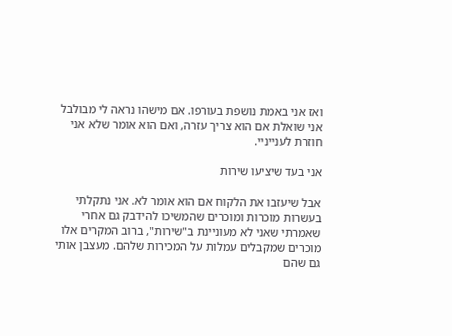ואז אני באמת נושפת בעורפו. אם מישהו נראה לי מבולבל אני שואלת אם הוא צריך עזרה, ואם הוא אומר שלא אני חוזרת לענייניי.

אני בעד שיציעו שירות

אבל שיעזבו את הלקוח אם הוא אומר לא. אני נתקלתי בעשרות מוכרות ומוכרים שהמשיכו להידבק גם אחרי שאמרתי שאני לא מעוניינת ב"שירות", ברוב המקרים אלו מוכרים שמקבלים עמלות על המכירות שלהם. מעצבן אותי גם שהם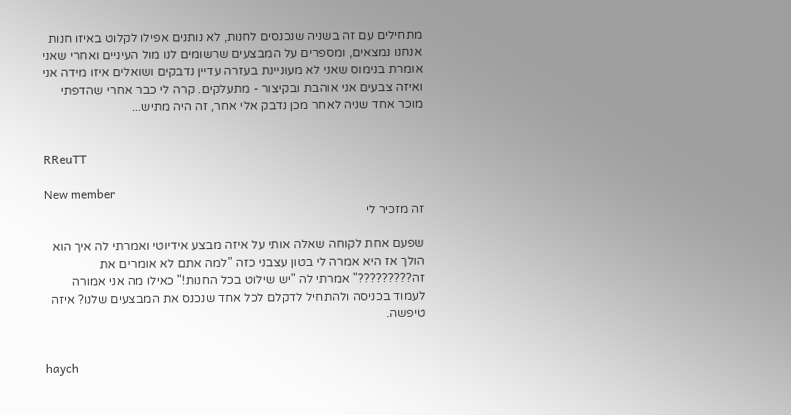מתחילים עם זה בשניה שנכנסים לחנות, לא נותנים אפילו לקלוט באיזו חנות אנחנו נמצאים, ומספרים על המבצעים שרשומים לנו מול העיניים ואחרי שאני אומרת בנימוס שאני לא מעוניינת בעזרה עדיין נדבקים ושואלים איזו מידה אני ואיזה צבעים אני אוהבת ובקיצור - מתעלקים. קרה לי כבר אחרי שהדפתי מוכר אחד שניה לאחר מכן נדבק אלי אחר, זה היה מתיש...


RReuTT

New member
זה מזכיר לי

שפעם אחת לקוחה שאלה אותי על איזה מבצע אידיוטי ואמרתי לה איך הוא הולך אז היא אמרה לי בטון עצבני כזה "למה אתם לא אומרים את זה?????????" אמרתי לה "יש שילוט בכל החנות!" כאילו מה אני אמורה לעמוד בכניסה ולהתחיל לדקלם לכל אחד שנכנס את המבצעים שלנו? איזה טיפשה.


haych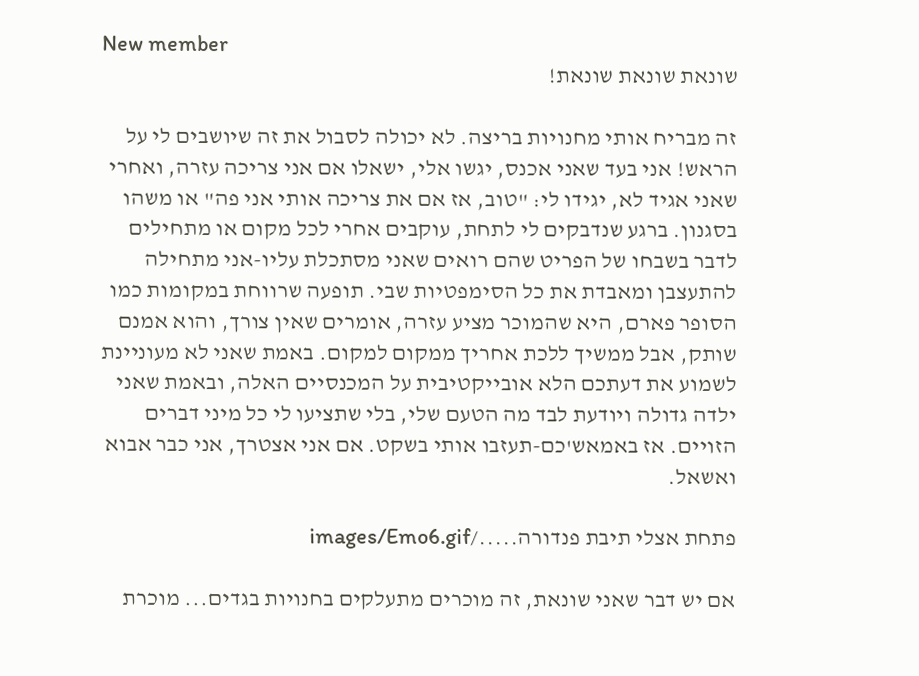New member
שונאת שונאת שונאת!

זה מבריח אותי מחנויות בריצה. לא יכולה לסבול את זה שיושבים לי על הראש! אני בעד שאני אכנס, יגשו אלי, ישאלו אם אני צריכה עזרה, ואחרי שאני אגיד לא, יגידו לי: "טוב, אז אם את צריכה אותי אני פה" או משהו בסגנון. ברגע שנדבקים לי לתחת, עוקבים אחרי לכל מקום או מתחילים לדבר בשבחו של הפריט שהם רואים שאני מסתכלת עליו-אני מתחילה להתעצבן ומאבדת את כל הסימפטיות שבי. תופעה שרווחת במקומות כמו הסופר פארם, היא שהמוכר מציע עזרה, אומרים שאין צורך, והוא אמנם שותק, אבל ממשיך ללכת אחריך ממקום למקום. באמת שאני לא מעוניינת לשמוע את דעתכם הלא אובייקטיבית על המכנסיים האלה, ובאמת שאני ילדה גדולה ויודעת לבד מה הטעם שלי, בלי שתציעו לי כל מיני דברים הזויים. אז באמאש'כם-תעזבו אותי בשקט. אם אני אצטרך, אני כבר אבוא ואשאל.

פתחת אצלי תיבת פנדורה...../images/Emo6.gif

אם יש דבר שאני שונאת, זה מוכרים מתעלקים בחנויות בגדים... מוכרת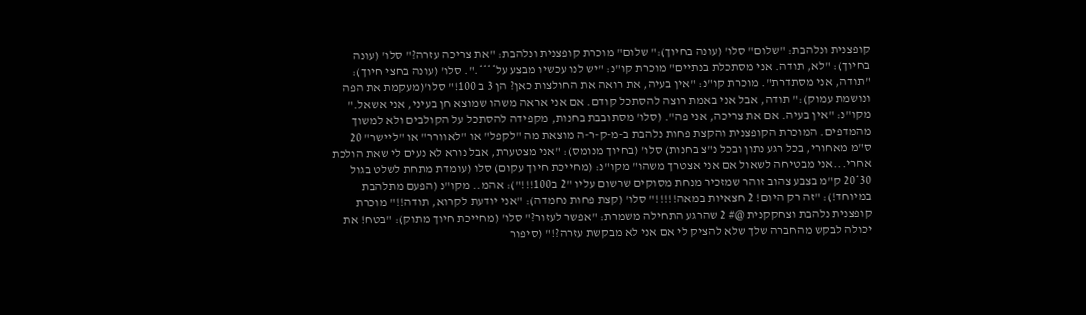קופצנית ונלהבת: "שלום" סלו' (עונה בחיוך):" שלום" מוכרת קופצנית ונלהבת: "את צריכה עזרה?" סלו' (עונה בחיוך): "לא, תודה. אני מסתכלת בנתיים" מוכרת קו"נ: "יש לנו עכשיו מבצע על****.". סלו' (עונה בחצי חיוך): "תודה, אני מסתדרת". מוכרת קו"נ: "אין בעיה, את רואה את החולצות כאן? הן 3 ב 100!" סלו'(מעקמת את הפה ונושמת עמוק):" תודה, אבל אני באמת רוצה להסתכל קודם. אם אני אראה משהו שמוצא חן בעיני, אני אשאל." מקו"נ: "אין בעיה. אם את צריכה, אני פה". (סלו' מסתובבת בחנות, מקפידה להסתכל על הקולבים ולא למשוך מהמדפים. המוכרת הקופצנית והקצת פחות נלהבת ב-מ-ק-ר-ה מוצאת מה "לקפל" או "לאוורר" או "ליישר" 20 ס"מ מאחורי, בכל רגע נתון ובכל נ"צ בחנות) סלו' (בחיוך מנומס): "אני מצטערת, אבל נורא לא נעים לי שאת הולכת אחרי...אני מבטיחה לשאול אם אני אצטרך משהו" מקו"נ: (מחייכת חיוך עקום) סלו (עומדת מתחת לשלט בגול 30*20 ק"מ בצבע צהוב זוהר שמזכיר מנחת מסוקים שרשום עליו "2 ב100!!!"): אהמ.. מקו"נ (הפעם מתלהבת במיוחד!): "זה רק היום! 2 חצאיות במאה!!!!!" סלו' (קצת פחות נחמדה): "אני יודעת לקרוא, תודה!!" מוכרת קופצנית נלהבת וצחקקנית @# 2 שהרגע התחילה משמרת: "אפשר לעזור?" סלו' (מחייכת חיוך מתוק): "בטח! את יכולה לבקש מהחברה שלך שלא להציק לי אם אני לא מבקשת עזרה?!" (סיפור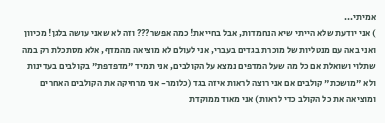אמיתי...
) אני יודעת שלא הייתי שיא הנחמדות, אבל בחייאת! כמה אפשר??? וזה לא שאני עושה בלגן! מכיוון ואני באה עם מנטליות של מוכרת בגדים בעברי, אני לעולם לא מוציאה מהמדף, אלא מסתכלת רק במה שתלוי ושואלת אם כל מה שעל המדפים נמצא על הקולבים, אני תמיד "מדפדפת" בקולבים בעדינות ולא "מושכת" קולבים אם אני רוצה לראות איזה בגד (כלומר- אני מרחיקה את הקולבים האחרים ומוציאה את כל הקולב כדי לראות) אני מאוד ממוקדת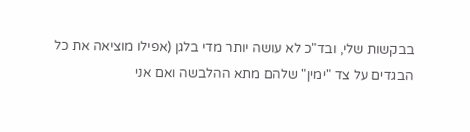בבקשות שלי, ובד"כ לא עושה יותר מדי בלגן (אפילו מוציאה את כל הבגדים על צד "ימין" שלהם מתא ההלבשה ואם אני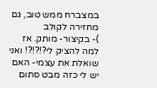במצברח ממש טוב, גם מחזירה לקולב
)- בקיצור- מותק. אז למה להציק לי?!?!?! ואני שואלת את עצמי- האם יש לי כזה מבט סתום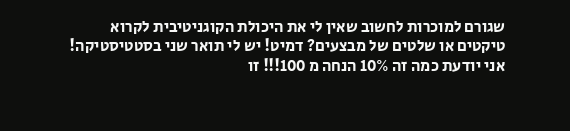שגורם למוכרות לחשוב שאין לי את היכולת הקוגניטיבית לקרוא טיקטים או שלטים של מבצעים? דמיט! יש לי תואר שני בסטטיסטיקה! אני יודעת כמה זה 10% הנחה מ 100!!! זו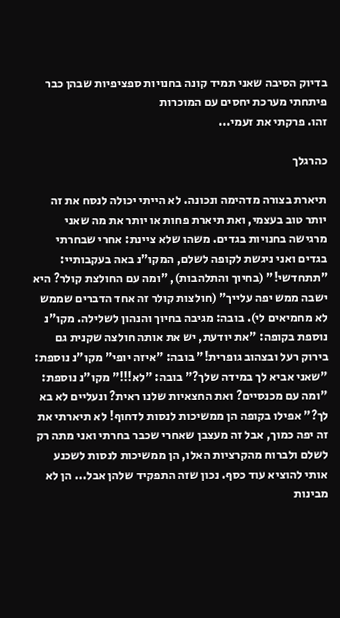בדיוק הסיבה שאני תמיד קונה בחנויות ספציפיות שבהן כבר פיתחתי מערכת יחסים עם המוכרות
זהו. פרקתי את זעמי...

כהרגלך

תיארת בצורה מדהימה ונכונה. לא הייתי יכולה לנסח את זה יותר טוב בעצמי, ואת תיארת פחות או יותר את מה שאני מרגישה בחנויות בגדים. משהו שלא ציינת: אחרי שבחרתי בגדים ואני ניגשת לקופה לשלם, המקו"נ באה בעקבותיי: "תתחדשי!" (בחיוך והתלהבות), "ומה עם החולצת קולר? היא ישבה ממש יפה עלייך" (חולצות קולר זה אחד הדברים שממש לא מחמיאים לי). בובה: מגיבה בחיוך והנהון לשלילה. מקו"נ נוספת בקופה: "את יודעת, יש את אותה חולצה שקנית גם בירוק רעל ובצהוב גופרית!" בובה: "איזה יופי" מקו"נ נוספת: "שאני אביא לך במידה שלך?" בובה: "לא!!!" מקו"נ נוספת: "ומה עם מכנסיים? ואת החצאיות שלנו ראית? ונעליים לא בא לך?" אפילו בקופה הן ממשיכות לנסות לדחוף! לא תיארתי את זה יפה כמוך, אבל זה מעצבן שאחרי שכבר בחרתי ואני מתה רק לשלם ולברוח מהקרציות האלו, הן ממשיכות לנסות לשכנע אותי להוציא עוד כסף. נכון שזה התפקיד שלהן אבל... הן לא מבינות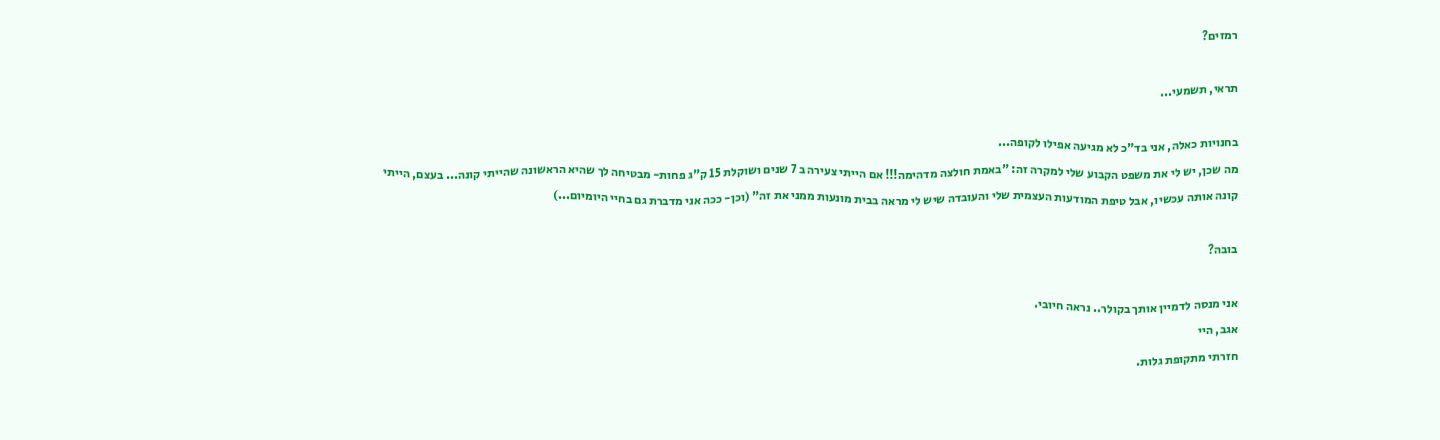רמזים?

תראי, תשמעי...

בחנויות כאלה, אני בד"כ לא מגיעה אפילו לקופה...
מה שכן, יש לי את משפט הקבוע שלי למקרה זה: "באמת חולצה מדהימה!!! אם הייתי צעירה ב 7 שנים ושוקלת 15 ק"ג פחות- מבטיחה לך שהיא הראשונה שהייתי קונה... בעצם, הייתי קונה אותה עכשיו, אבל טיפת המודעות העצמית שלי והעובדה שיש לי מראה בבית מונעות ממני את זה" (וכן- ככה אני מדברת גם בחיי היומיום...)

בובה?

אני מנסה לדמיין אותך בקולר.. נראה חיובי.
אגב, היי
חזרתי מתקופת גלות.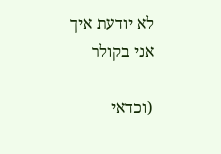לא יודעת איך אני בקולר

(וכדאי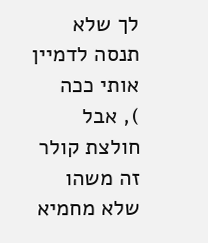לך שלא תנסה לדמיין אותי ככה
), אבל חולצת קולר זה משהו שלא מחמיא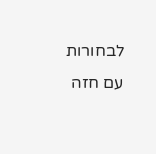לבחורות עם חזה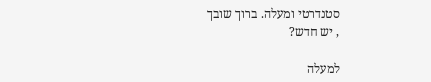סטנדרטי ומעלה. ברוך שובך
, יש חדש?

למעלה